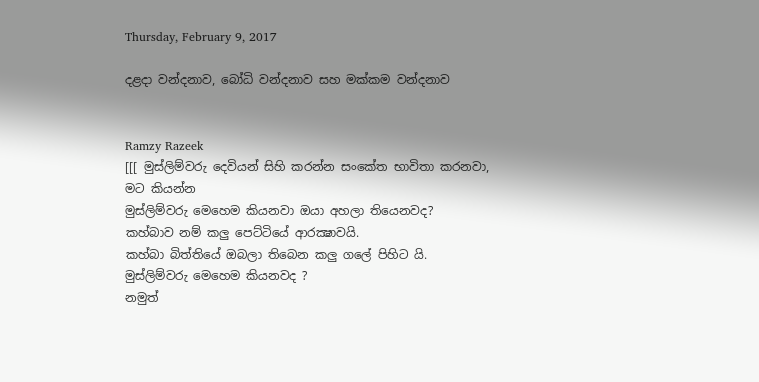Thursday, February 9, 2017

දළදා වන්දනාව, බෝධි වන්දනාව සහ මක්කම වන්දනාව


Ramzy Razeek
[[[ මුස්ලිම්වරු දෙවියන් සිහි කරන්න සංකේත භාවිතා කරනවා,
මට කියන්න
මුස්ලිම්වරු මෙහෙම කියනවා ඔයා අහලා තියෙනවද?
කහ්බාව නම් කලු පෙට්ටියේ ආරක්‍ෂාවයි.
කහ්බා බිත්තියේ ඔබලා තිබෙන කලු ගලේ පිහිට යි.
මුස්ලිම්වරු මෙහෙම කියනවද ?
නමුත්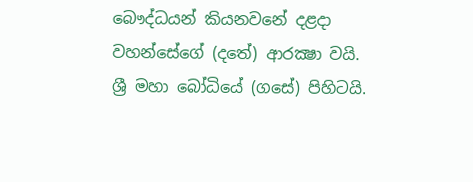බෞද්ධයන් කියනවනේ දළදා වහන්සේගේ (දතේ) ආරක්‍ෂා වයි.
ශ්‍රී මහා බෝධියේ (ගසේ) පිහිටයි.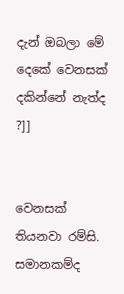දැන් ඔබලා මේ දෙකේ වෙනසක් දකින්නේ නැත්ද ?]]


වෙනසක් තියනවා රම්සි.
සමානකම්ද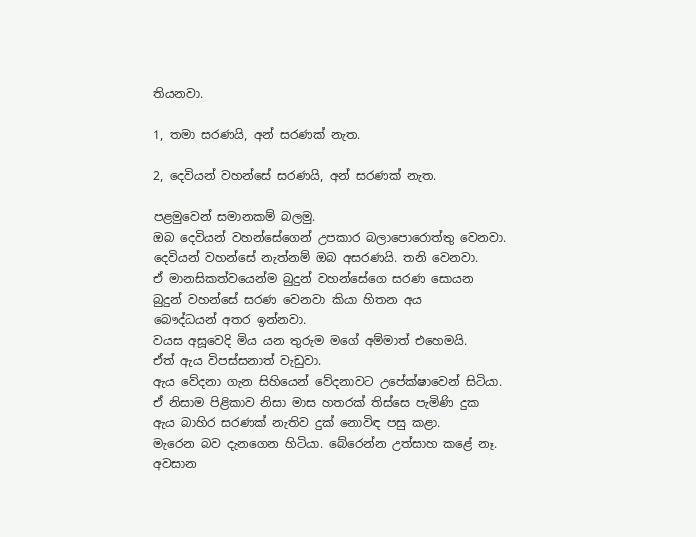තියනවා.

1, තමා සරණයි, අන් සරණක් නැත.

2, දෙවියන් වහන්සේ සරණයි, අන් සරණක් නැත.

පළමුවෙන් සමානකම් බලමු.
ඔබ දෙවියන් වහන්සේගෙන් උපකාර බලාපොරොත්තු වෙනවා.
දෙවියන් වහන්සේ නැත්නම් ඔබ අසරණයි. තනි වෙනවා.
ඒ මානසිකත්වයෙන්ම බුදුන් වහන්සේගෙ සරණ සොයන
බුදුන් වහන්සේ සරණ වෙනවා කියා හිතන අය
බෞද්ධයන් අතර ඉන්නවා.
වයස අසූවෙදි මිය යන තුරුම මගේ අම්මාත් එහෙමයි.
ඒත් ඇය විපස්සනාත් වැඩුවා.
ඇය වේදනා ගැන සිහියෙන් වේදනාවට උපේක්ෂාවෙන් සිටියා.
ඒ නිසාම පිළිකාව නිසා මාස හතරක් තිස්සෙ පැමිණි දුක
ඇය බාහිර සරණක් නැතිව දුක් නොවිඳ පසු කළා.
මැරෙන බව දැනගෙන හිටියා. බේරෙන්න උත්සාහ කළේ නෑ.
අවසාන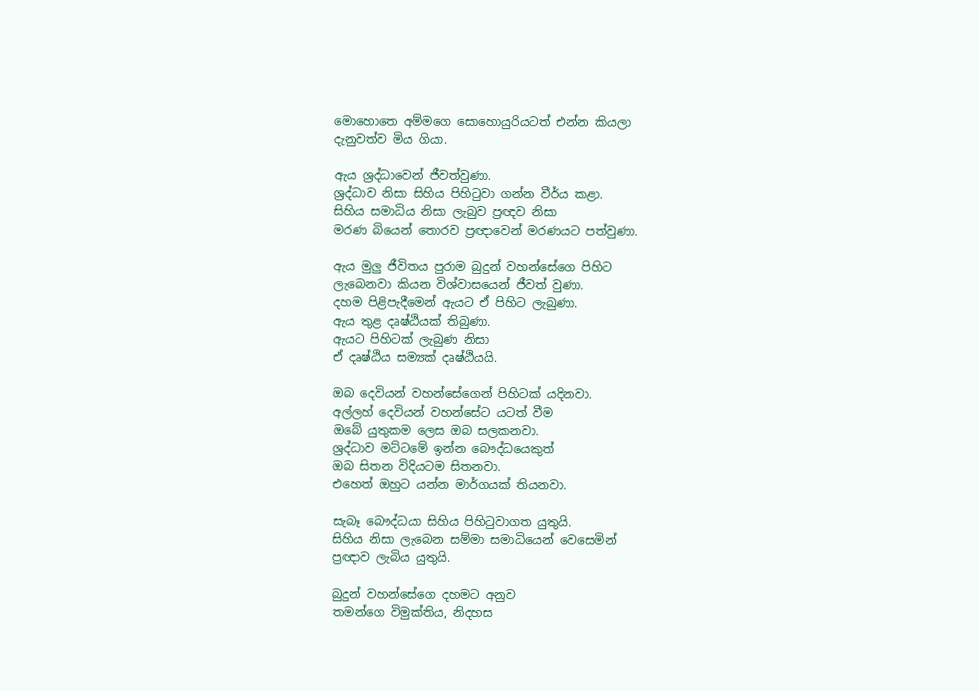මොහොතෙ අම්මගෙ සොහොයුරියටත් එන්න කියලා
දැනුවත්ව මිය ගියා.

ඇය ශ්‍රද්ධාවෙන් ජීවත්වුණා.
ශ්‍රද්ධාව නිසා සිහිය පිහිටුවා ගන්න වීර්ය කළා.
සිහිය සමාධිය නිසා ලැබුව ප්‍රඥව නිසා
මරණ බියෙන් තොරව ප්‍රඥාවෙන් මරණයට පත්වුණා.

ඇය මුලු ජීවිතය පුරාම බුදුන් වහන්සේගෙ පිහිට
ලැබෙනවා කියන විශ්වාසයෙන් ජීවත් වුණා.
දහම පිළිපැදීමෙන් ඇයට ඒ පිහිට ලැබුණා.
ඇය තුළ දෘෂ්ඨියක් තිබුණා.
ඇයට පිහිටක් ලැබුණ නිසා
ඒ දෘෂ්ඨිය සම්‍යක් දෘෂ්ඨියයි.

ඔබ දෙවියන් වහන්සේගෙන් පිහිටක් යදිනවා.
අල්ලහ් දෙවියන් වහන්සේට යටත් වීම
ඔබේ යුතුකම ලෙස ඔබ සලකනවා.
ශ්‍රද්ධාව මට්ටමේ ඉන්න බෞද්ධයෙකුත්
ඔබ සිතන විදියටම සිතනවා.
එහෙත් ඔහුට යන්න මාර්ගයක් තියනවා.

සැබෑ බෞද්ධයා සිහිය පිහිටුවාගත යුතුයි.
සිහිය නිසා ලැබෙන සම්මා සමාධියෙන් වෙසෙමින්
ප්‍රඥාව ලැබිය යුතුයි.

බුදුන් වහන්සේගෙ දහමට අනුව
තමන්ගෙ විමුක්තිය, නිදහස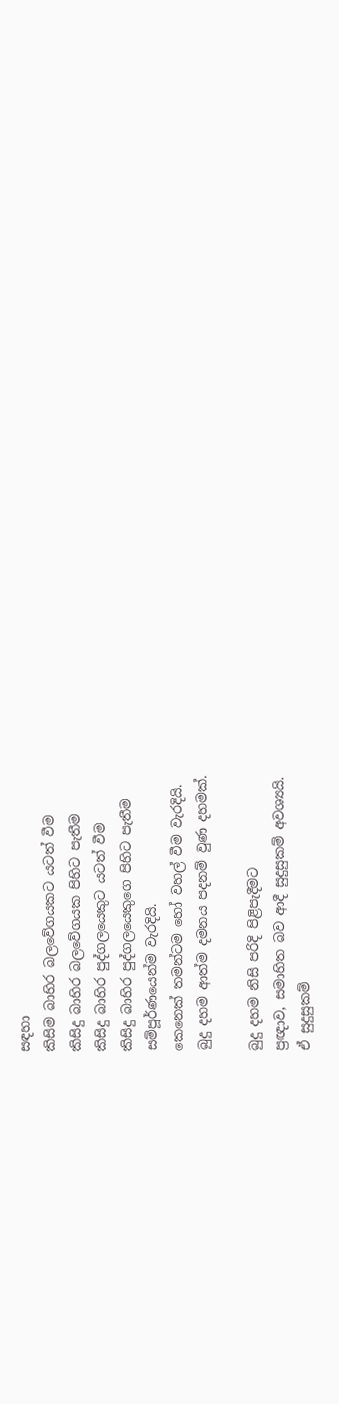සඳහා
කිසිම බාහිර බලවේගයකට යටත් වීම
කිසිදු බාහිර බලවේගයක පිහිට පැතීම
කිසිදු බාහිර පුද්ගලයෙකුට යටත් වීම
කිසිදු බාහිර පුද්ගලයෙකුගෙ පිහිට පැතීම
සම්පූර්ණයෙන්ම වැරදියි.
කෙනෙක් තමන්ටම හෝ වහල් වීම වැරදියි.
බුදු දහම ආත්ම දමනය පදනම් වුණ දහමක්.

බුදු දහම නිසි පරිදි පිළිපැදීමට
ප්‍රඥාව, සමාහිත බව ආදී සුදුසුකම් අවශ්‍යයි.
ඒ සුදුසුකම්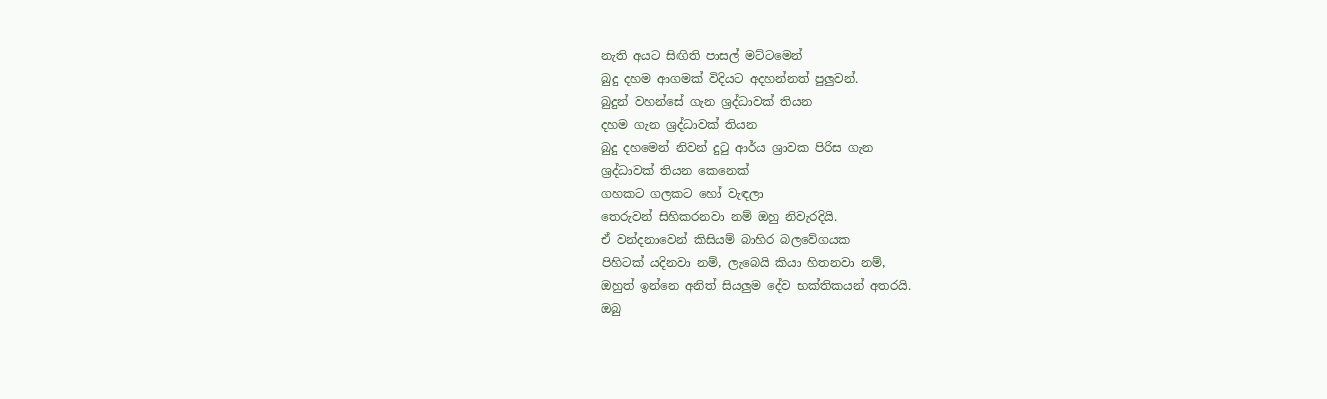නැති අයට සිඟිති පාසල් මට්ටමෙන්
බුදු දහම ආගමක් විදියට අදහන්නත් පුලුවන්.
බුදුන් වහන්සේ ගැන ශ්‍රද්ධාවක් තියන
දහම ගැන ශ්‍රද්ධාවක් තියන
බුදු දහමෙන් නිවන් දුටු ආර්ය ශ්‍රාවක පිරිස ගැන
ශ්‍රද්ධාවක් තියන කෙනෙක්
ගහකට ගලකට හෝ වැඳලා
තෙරුවන් සිහිකරනවා නම් ඔහු නිවැරදියි.
ඒ වන්දනාවෙන් කිසියම් බාහිර බලවේගයක
පිහිටක් යදිනවා නම්, ලැබෙයි කියා හිතනවා නම්,
ඔහුත් ඉන්නෙ අනිත් සියලුම දේව භක්තිකයන් අතරයි.
ඔබු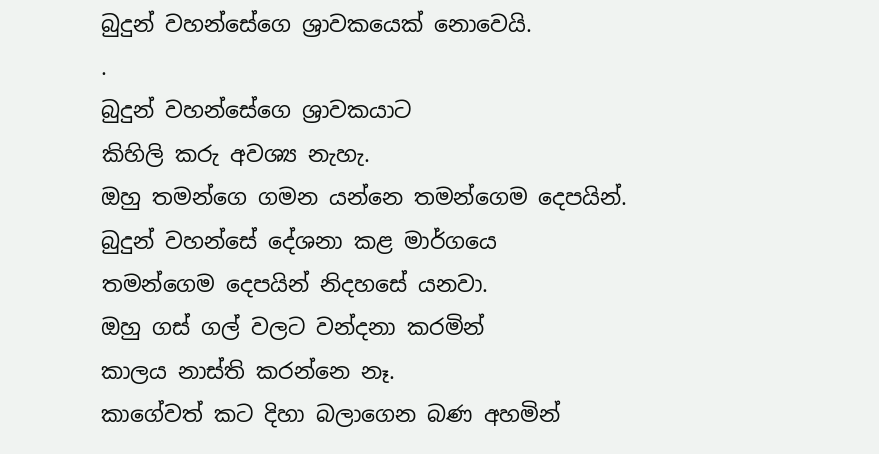බුදුන් වහන්සේගෙ ශ්‍රාවකයෙක් නොවෙයි.
.
බුදුන් වහන්සේගෙ ශ්‍රාවකයාට
කිහිලි කරු අවශ්‍ය නැහැ.
ඔහු තමන්ගෙ ගමන යන්නෙ තමන්ගෙම දෙපයින්.
බුදුන් වහන්සේ දේශනා කළ මාර්ගයෙ
තමන්ගෙම දෙපයින් නිදහසේ යනවා.
ඔහු ගස් ගල් වලට වන්දනා කරමින්
කාලය නාස්ති කරන්නෙ නෑ.
කාගේවත් කට දිහා බලාගෙන බණ අහමින්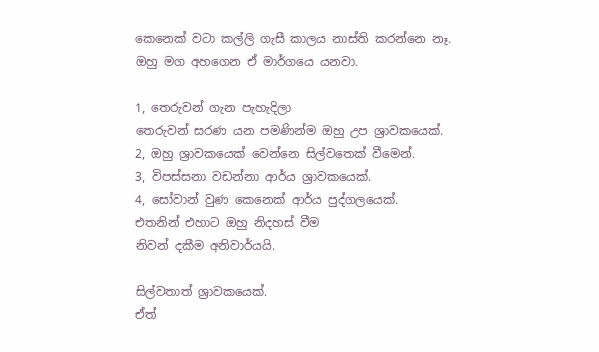කෙනෙක් වටා කල්ලි ගැසී කාලය නාස්ති කරන්නෙ නෑ.
ඔහු මග අහගෙන ඒ මාර්ගයෙ යනවා.

1, තෙරුවන් ගැන පැහැදිලා
තෙරුවන් සරණ යන පමණින්ම ඔහු උප ශ්‍රාවකයෙක්.
2, ඔහු ශ්‍රාවකයෙක් වෙන්නෙ සිල්වතෙක් වීමෙන්.
3, විපස්සනා වඩන්නා ආර්ය ශ්‍රාවකයෙක්.
4, සෝවාන් වුණ කෙනෙක් ආර්ය පුද්ගලයෙක්.
එතනින් එහාට ඔහු නිදහස් වීම
නිවන් දකීම අනිවාර්යයි.

සිල්වතාත් ශ්‍රාවකයෙක්.
ඒත්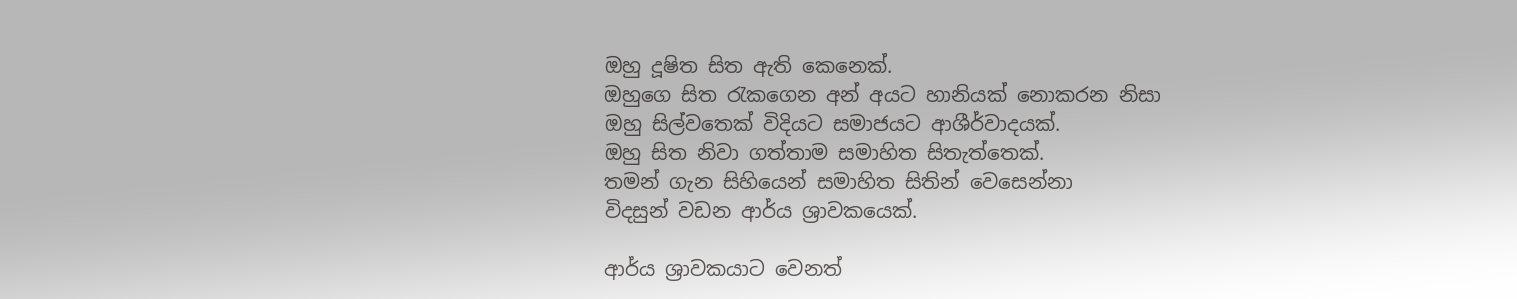ඔහු දූෂිත සිත ඇති කෙනෙක්.
ඔහුගෙ සිත රැකගෙන අන් අයට හානියක් නොකරන නිසා
ඔහු සිල්වතෙක් විදියට සමාජයට ආශීර්වාදයක්.
ඔහු සිත නිවා ගත්තාම සමාහිත සිතැත්තෙක්.
තමන් ගැන සිහියෙන් සමාහිත සිතින් වෙසෙන්නා
විදසුන් වඩන ආර්ය ශ්‍රාවකයෙක්.

ආර්ය ශ්‍රාවකයාට වෙනත්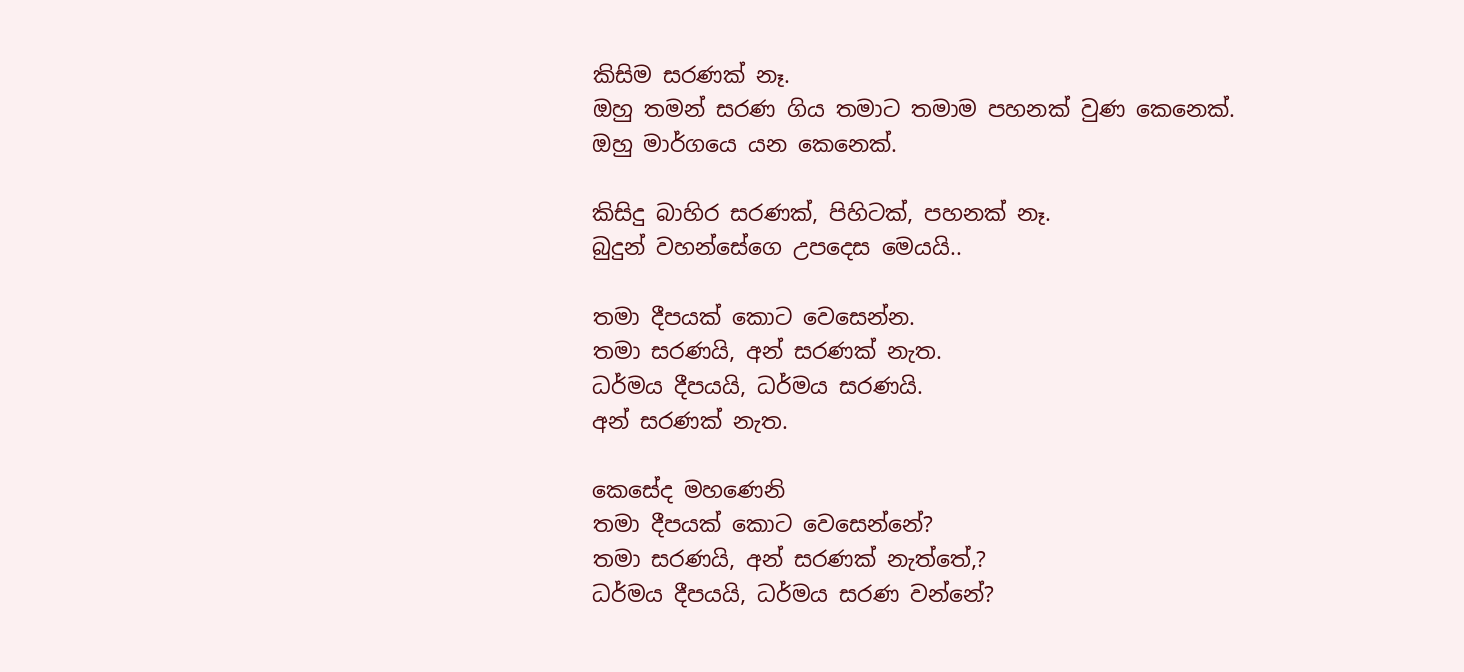කිසිම සරණක් නෑ.
ඔහු තමන් සරණ ගිය තමාට තමාම පහනක් වුණ කෙනෙක්.
ඔහු මාර්ගයෙ යන කෙනෙක්.

කිසිදු බාහිර සරණක්, පිහිටක්, පහනක් නෑ.
බුදුන් වහන්සේගෙ උපදෙස මෙයයි..

තමා දීපයක් කොට වෙසෙන්න.
තමා සරණයි, අන් සරණක් නැත.
ධර්මය දීපයයි, ධර්මය සරණයි.
අන් සරණක් නැත.

කෙසේද මහණෙනි
තමා දීපයක් කොට වෙසෙන්නේ?
තමා සරණයි, අන් සරණක් නැත්තේ,?
ධර්මය දීපයයි, ධර්මය සරණ වන්නේ?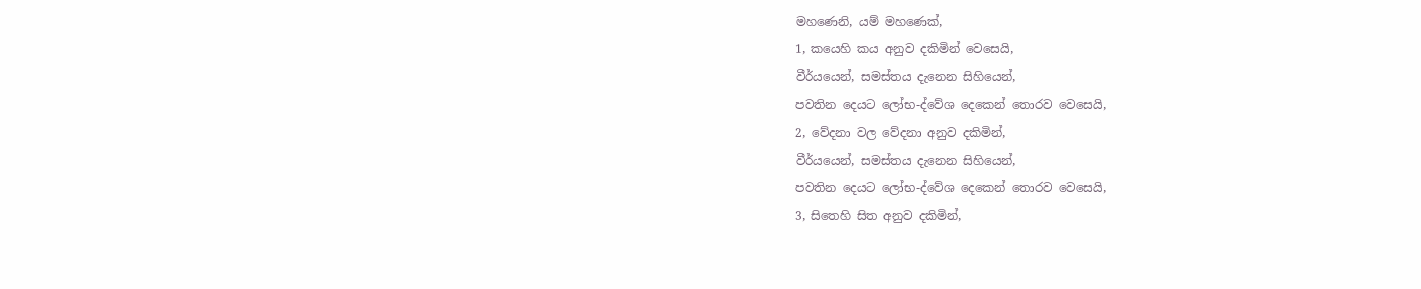මහණෙනි, යම් මහණෙක්,
1, කයෙහි කය අනුව දකිමින් වෙසෙයි,
වීර්යයෙන්, සමස්තය දැනෙන සිහියෙන්,
පවතින දෙයට ලෝභ-ද්වේශ දෙකෙන් තොරව වෙසෙයි,
2, වේදනා වල වේදනා අනුව දකිමින්,
වීර්යයෙන්, සමස්තය දැනෙන සිහියෙන්,
පවතින දෙයට ලෝභ-ද්වේශ දෙකෙන් තොරව වෙසෙයි,
3, සිතෙහි සිත අනුව දකිමින්,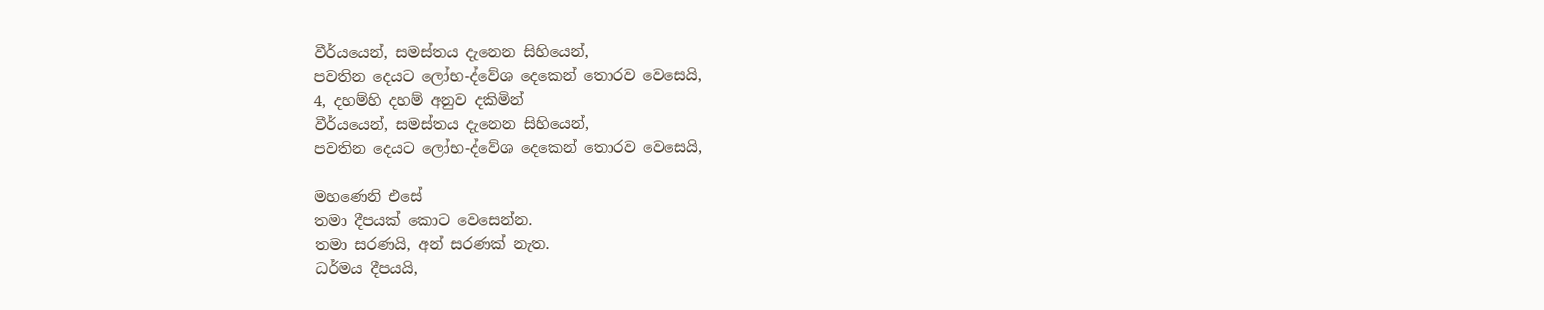වීර්යයෙන්, සමස්තය දැනෙන සිහියෙන්,
පවතින දෙයට ලෝභ-ද්වේශ දෙකෙන් තොරව වෙසෙයි,
4, දහම්හි දහම් අනුව දකිමින්
වීර්යයෙන්, සමස්තය දැනෙන සිහියෙන්,
පවතින දෙයට ලෝභ-ද්වේශ දෙකෙන් තොරව වෙසෙයි,

මහණෙනි එසේ
තමා දීපයක් කොට වෙසෙන්න.
තමා සරණයි, අන් සරණක් නැත.
ධර්මය දීපයයි,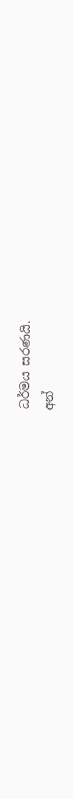ධර්මය සරණයි.
අන්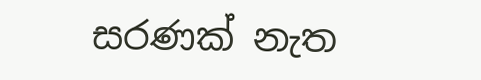සරණක් නැත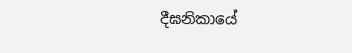දීඝනිකායේ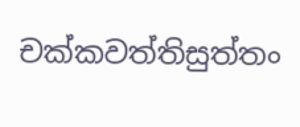චක්‌කවත්‌තිසුත්‌තං